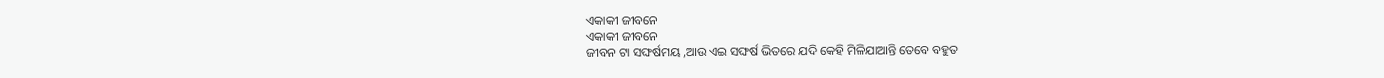ଏକାକୀ ଜୀବନେ
ଏକାକୀ ଜୀବନେ
ଜୀବନ ଟା ସଙ୍ଘର୍ଷମୟ ,ଆଉ ଏଇ ସଙ୍ଘର୍ଷ ଭିତରେ ଯଦି କେହି ମିଳିଯାଆନ୍ତି ତେବେ ବହୁତ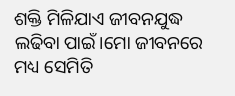ଶକ୍ତି ମିଳିଯାଏ ଜୀବନଯୁଦ୍ଧ ଲଢିବା ପାଇଁ।ମୋ ଜୀବନରେ ମଧ୍ୟ ସେମିତି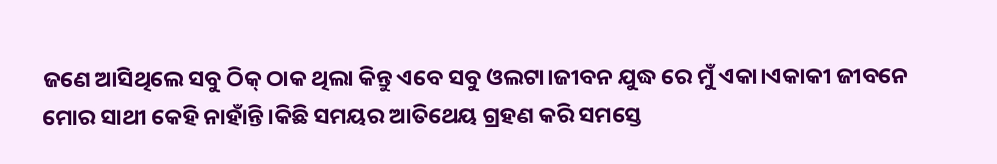ଜଣେ ଆସିଥିଲେ ସବୁ ଠିକ୍ ଠାକ ଥିଲା କିନ୍ତୁ ଏବେ ସବୁ ଓଲଟା।ଜୀବନ ଯୁଦ୍ଧ ରେ ମୁଁ ଏକା।ଏକାକୀ ଜୀବନେ ମୋର ସାଥୀ କେହି ନାହାଁନ୍ତି।କିଛି ସମୟର ଆତିଥେୟ ଗ୍ରହଣ କରି ସମସ୍ତେ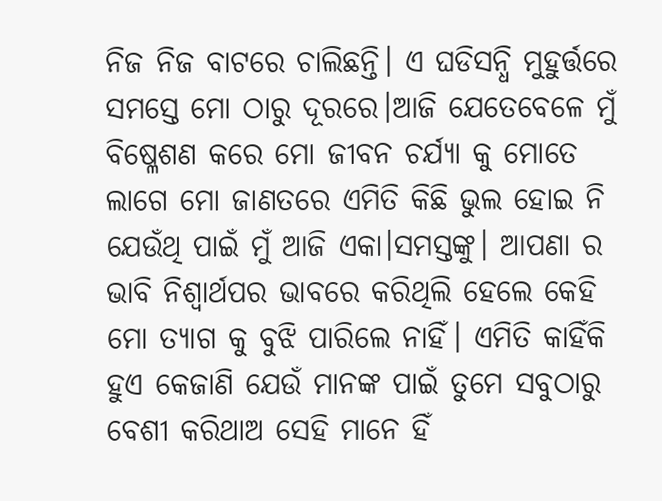ନିଜ ନିଜ ବାଟରେ ଚାଲିଛନ୍ତି। ଏ ଘଡିସନ୍ଧି ମୁହୁର୍ତ୍ତରେ ସମସ୍ତେ ମୋ ଠାରୁ ଦୂରରେ।ଆଜି ଯେତେବେଳେ ମୁଁ ବିଷ୍ଳେଶଣ କରେ ମୋ ଜୀବନ ଚର୍ଯ୍ୟା କୁ ମୋତେ ଲାଗେ ମୋ ଜାଣତରେ ଏମିତି କିଛି ଭୁଲ ହୋଇ ନି ଯେଉଁଥି ପାଇଁ ମୁଁ ଆଜି ଏକା।ସମସ୍ତଙ୍କୁ। ଆପଣା ର ଭାବି ନିଶ୍ବାର୍ଥପର ଭାବରେ କରିଥିଲି ହେଲେ କେହି ମୋ ତ୍ୟାଗ କୁ ବୁଝି ପାରିଲେ ନାହିଁ। ଏମିତି କାହିଁକି ହୁଏ କେଜାଣି ଯେଉଁ ମାନଙ୍କ ପାଇଁ ତୁମେ ସବୁଠାରୁ ବେଶୀ କରିଥାଅ ସେହି ମାନେ ହିଁ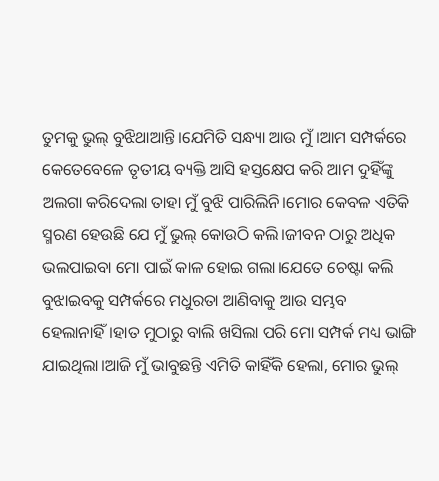ତୁମକୁ ଭୁଲ୍ ବୁଝିଥାଆନ୍ତି।ଯେମିତି ସନ୍ଧ୍ୟା ଆଉ ମୁଁ।ଆମ ସମ୍ପର୍କରେ କେତେବେଳେ ତୃତୀୟ ବ୍ୟକ୍ତି ଆସି ହସ୍ତକ୍ଷେପ କରି ଆମ ଦୁହିଁଙ୍କୁ ଅଲଗା କରିଦେଲା ତାହା ମୁଁ ବୁଝି ପାରିଲିନି।ମୋର କେବଳ ଏତିକି ସ୍ମରଣ ହେଉଛି ଯେ ମୁଁ ଭୁଲ୍ କୋଉଠି କଲି।ଜୀବନ ଠାରୁ ଅଧିକ ଭଲପାଇବା ମୋ ପାଇଁ କାଳ ହୋଇ ଗଲା।ଯେତେ ଚେଷ୍ଟା କଲି ବୁଝାଇବକୁ ସମ୍ପର୍କରେ ମଧୁରତା ଆଣିବାକୁ ଆଉ ସମ୍ଭବ ହେଲାନାହିଁ।ହାତ ମୁଠାରୁ ବାଲି ଖସିଲା ପରି ମୋ ସମ୍ପର୍କ ମଧ୍ୟ ଭାଙ୍ଗି ଯାଇଥିଲା।ଆଜି ମୁଁ ଭାବୁଛନ୍ତି ଏମିତି କାହିଁକି ହେଲା, ମୋର ଭୁଲ୍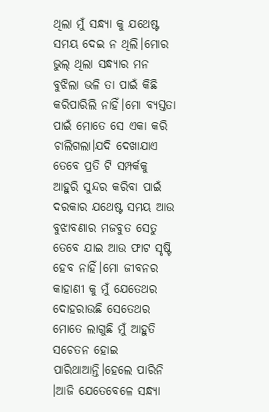ଥିଲା ମୁଁ ସନ୍ଧ୍ୟା କୁ ଯଥେଷ୍ଟ ସମୟ ଦେଇ ନ ଥିଲି।ମୋର ଭୁଲ୍ ଥିଲା ସନ୍ଧ୍ୟାର ମନ ବୁଝିଲା ଭଳି ତା ପାଇଁ କିଛି କରିପାରିଲି ନାହିଁ।ମୋ ବ୍ୟସ୍ତତା ପାଇଁ ମୋତେ ସେ ଏକା କରି ଚାଲିଗଲା।ଯଦି ଦେଖାଯାଏ ତେବେ ପ୍ରତି ଟି ସମ୍ପର୍କକୁ ଆହୁରି ସୁନ୍ଦର କରିବା ପାଇଁ ଦରକାର ଯଥେଷ୍ଟ ସମୟ ଆଉ ବୁଝାବଣାର ମଜବୁତ ସେତୁ ତେବେ ଯାଇ ଆଉ ଫାଟ ସୃଷ୍ଟି ହେବ ନାହିଁ।ମୋ ଜୀବନର କାହାଣୀ କୁ ମୁଁ ଯେତେଥର ଦୋହରାଉଛି ସେତେଥର ମୋତେ ଲାଗୁଛି ମୁଁ ଆହୁତି ସଚେତନ ହୋଇ ପାରିଥାଆନ୍ତି।ହେଲେ ପାରିନି ।ଆଜି ଯେତେବେଳେ ସନ୍ଧ୍ୟା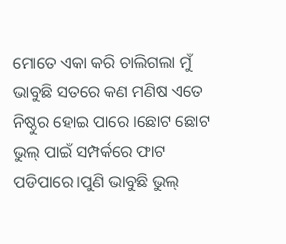ମୋତେ ଏକା କରି ଚାଲିଗଲା ମୁଁ ଭାବୁଛି ସତରେ କଣ ମଣିଷ ଏତେ ନିଷ୍ଠୁର ହୋଇ ପାରେ ।ଛୋଟ ଛୋଟ ଭୁଲ୍ ପାଇଁ ସମ୍ପର୍କରେ ଫାଟ ପଡିପାରେ।ପୁଣି ଭାବୁଛି ଭୁଲ୍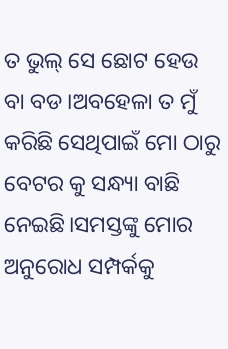ତ ଭୁଲ୍ ସେ ଛୋଟ ହେଉ ବା ବଡ।ଅବହେଳା ତ ମୁଁ କରିଛି ସେଥିପାଇଁ ମୋ ଠାରୁ ବେଟର କୁ ସନ୍ଧ୍ୟା ବାଛି ନେଇଛି।ସମସ୍ତଙ୍କୁ ମୋର ଅନୁରୋଧ ସମ୍ପର୍କକୁ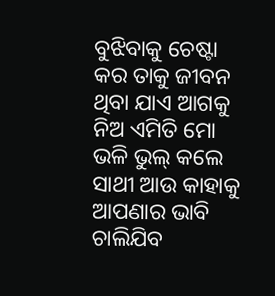ବୁଝିବାକୁ ଚେଷ୍ଟା କର ତାକୁ ଜୀବନ ଥିବା ଯାଏ ଆଗକୁ ନିଅ ଏମିତି ମୋ ଭଳି ଭୁଲ୍ କଲେ ସାଥୀ ଆଉ କାହାକୁ ଆପଣାର ଭାବି ଚାଲିଯିବ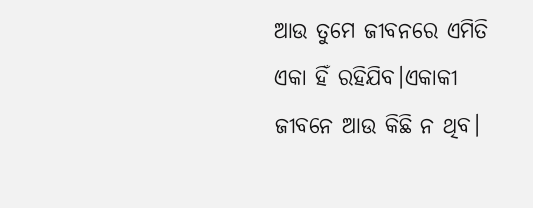ଆଉ ତୁମେ ଜୀବନରେ ଏମିତି ଏକା ହିଁ ରହିଯିବ।ଏକାକୀ ଜୀବନେ ଆଉ କିଛି ନ ଥିବ।